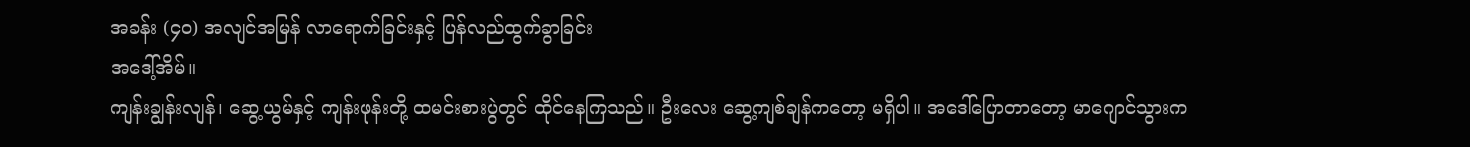အခန်း (၄၀) အလျင်အမြန် လာရောက်ခြင်းနှင့် ပြန်လည်ထွက်ခွာခြင်း
အဒေါ့်အိမ်။
ကျန်းချွန်းလျန်၊ ဆွေ့ယွမ်နှင့် ကျန်းဖုန်းတို့ ထမင်းစားပွဲတွင် ထိုင်နေကြသည်။ ဦးလေး ဆွေ့ကျစ်ချန်ကတော့ မရှိပါ။ အဒေါ်ပြောတာတော့ မာဂျောင်သွားက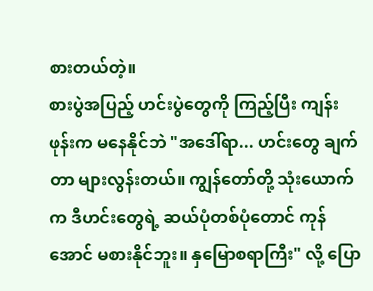စားတယ်တဲ့။
စားပွဲအပြည့် ဟင်းပွဲတွေကို ကြည့်ပြီး ကျန်းဖုန်းက မနေနိုင်ဘဲ "အဒေါ်ရာ... ဟင်းတွေ ချက်တာ များလွန်းတယ်။ ကျွန်တော်တို့ သုံးယောက်က ဒီဟင်းတွေရဲ့ ဆယ်ပုံတစ်ပုံတောင် ကုန်အောင် မစားနိုင်ဘူး။ နှမြောစရာကြီး" လို့ ပြော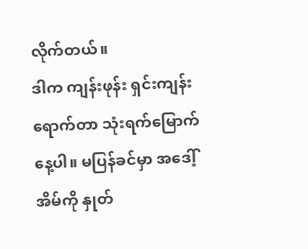လိုက်တယ်။
ဒါက ကျန်းဖုန်း ရှင်းကျန်း ရောက်တာ သုံးရက်မြောက်နေ့ပါ။ မပြန်ခင်မှာ အဒေါ့်အိမ်ကို နှုတ်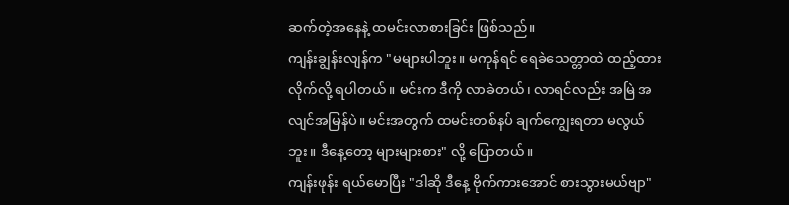ဆက်တဲ့အနေနဲ့ ထမင်းလာစားခြင်း ဖြစ်သည်။
ကျန်းချွန်းလျန်က "မများပါဘူး။ မကုန်ရင် ရေခဲသေတ္တာထဲ ထည့်ထားလိုက်လို့ ရပါတယ်။ မင်းက ဒီကို လာခဲတယ်၊ လာရင်လည်း အမြဲ အလျင်အမြန်ပဲ။ မင်းအတွက် ထမင်းတစ်နပ် ချက်ကျွေးရတာ မလွယ်ဘူး။ ဒီနေ့တော့ များများစား" လို့ ပြောတယ်။
ကျန်းဖုန်း ရယ်မောပြီး "ဒါဆို ဒီနေ့ ဗိုက်ကားအောင် စားသွားမယ်ဗျာ"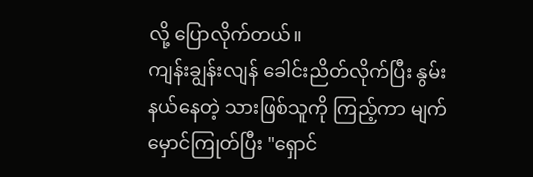လို့ ပြောလိုက်တယ်။
ကျန်းချွန်းလျန် ခေါင်းညိတ်လိုက်ပြီး နွမ်းနယ်နေတဲ့ သားဖြစ်သူကို ကြည့်ကာ မျက်မှောင်ကြုတ်ပြီး "ရှောင်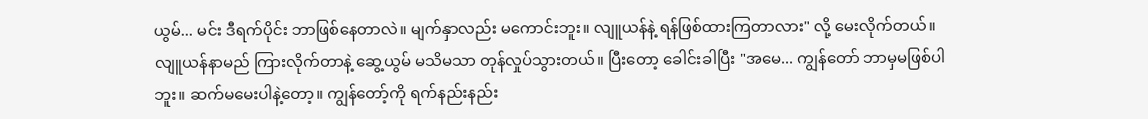ယွမ်... မင်း ဒီရက်ပိုင်း ဘာဖြစ်နေတာလဲ။ မျက်နှာလည်း မကောင်းဘူး။ လျူယန်နဲ့ ရန်ဖြစ်ထားကြတာလား" လို့ မေးလိုက်တယ်။
လျူယန်နာမည် ကြားလိုက်တာနဲ့ ဆွေ့ယွမ် မသိမသာ တုန်လှုပ်သွားတယ်။ ပြီးတော့ ခေါင်းခါပြီး "အမေ... ကျွန်တော် ဘာမှမဖြစ်ပါဘူး။ ဆက်မမေးပါနဲ့တော့။ ကျွန်တော့်ကို ရက်နည်းနည်း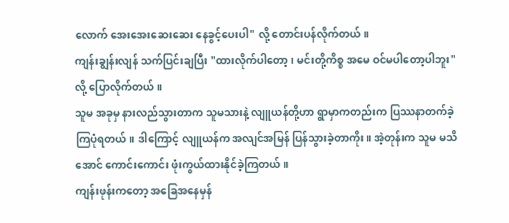လောက် အေးအေးဆေးဆေး နေခွင့်ပေးပါ" လို့ တောင်းပန်လိုက်တယ်။
ကျန်းချွန်းလျန် သက်ပြင်းချပြီး "ထားလိုက်ပါတော့၊ မင်းတို့ကိစ္စ အမေ ဝင်မပါတော့ပါဘူး" လို့ ပြောလိုက်တယ်။
သူမ အခုမှ နားလည်သွားတာက သူမသားနဲ့ လျူယန်တို့ဟာ ရွာမှာကတည်းက ပြဿနာတက်ခဲ့ကြပုံရတယ်။ ဒါကြောင့် လျူယန်က အလျင်အမြန် ပြန်သွားခဲ့တာကိုး။ အဲ့တုန်းက သူမ မသိအောင် ကောင်းကောင်း ဖုံးကွယ်ထားနိုင်ခဲ့ကြတယ်။
ကျန်းဖုန်းကတော့ အခြေအနေမှန်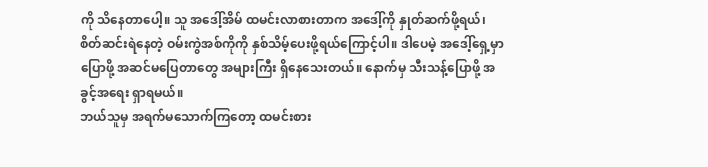ကို သိနေတာပေါ့။ သူ အဒေါ့်အိမ် ထမင်းလာစားတာက အဒေါ့်ကို နှုတ်ဆက်ဖို့ရယ်၊ စိတ်ဆင်းရဲနေတဲ့ ဝမ်းကွဲအစ်ကိုကို နှစ်သိမ့်ပေးဖို့ရယ်ကြောင့်ပါ။ ဒါပေမဲ့ အဒေါ့်ရှေ့မှာ ပြောဖို့ အဆင်မပြေတာတွေ အများကြီး ရှိနေသေးတယ်။ နောက်မှ သီးသန့်ပြောဖို့ အခွင့်အရေး ရှာရမယ်။
ဘယ်သူမှ အရက်မသောက်ကြတော့ ထမင်းစား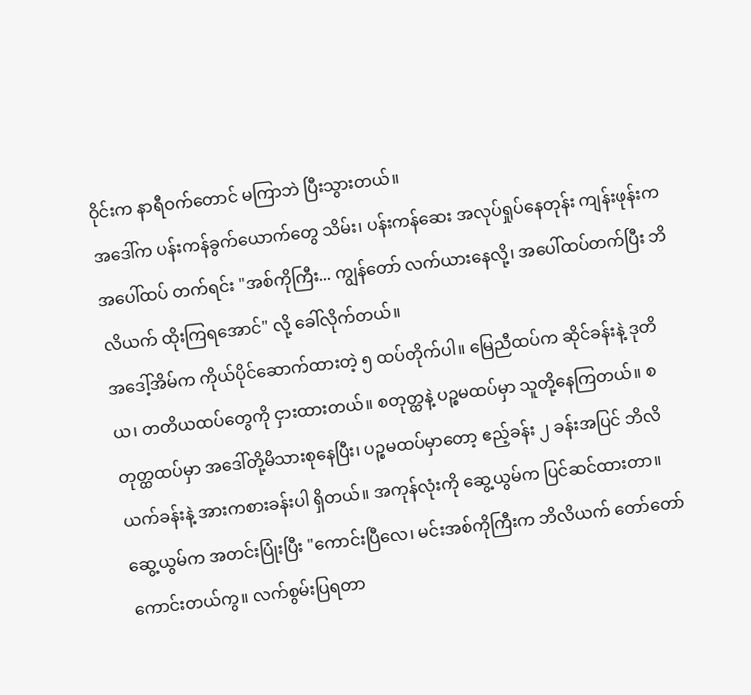ဝိုင်းက နာရီဝက်တောင် မကြာဘဲ ပြီးသွားတယ်။
အဒေါ်က ပန်းကန်ခွက်ယောက်တွေ သိမ်း၊ ပန်းကန်ဆေး အလုပ်ရှုပ်နေတုန်း ကျန်းဖုန်းက အပေါ်ထပ် တက်ရင်း "အစ်ကိုကြီး... ကျွန်တော် လက်ယားနေလို့၊ အပေါ်ထပ်တက်ပြီး ဘိလိယက် ထိုးကြရအောင်" လို့ ခေါ်လိုက်တယ်။
အဒေါ့်အိမ်က ကိုယ်ပိုင်ဆောက်ထားတဲ့ ၅ ထပ်တိုက်ပါ။ မြေညီထပ်က ဆိုင်ခန်းနဲ့ ဒုတိယ၊ တတိယထပ်တွေကို ငှားထားတယ်။ စတုတ္ထနဲ့ ပဉ္စမထပ်မှာ သူတို့နေကြတယ်။ စတုတ္ထထပ်မှာ အဒေါ်တို့မိသားစုနေပြီး၊ ပဉ္စမထပ်မှာတော့ ဧည့်ခန်း ၂ ခန်းအပြင် ဘိလိယက်ခန်းနဲ့ အားကစားခန်းပါ ရှိတယ်။ အကုန်လုံးကို ဆွေ့ယွမ်က ပြင်ဆင်ထားတာ။
ဆွေ့ယွမ်က အတင်းပြုံးပြီး "ကောင်းပြီလေ၊ မင်းအစ်ကိုကြီးက ဘိလိယက် တော်တော်ကောင်းတယ်ကွ။ လက်စွမ်းပြရတာ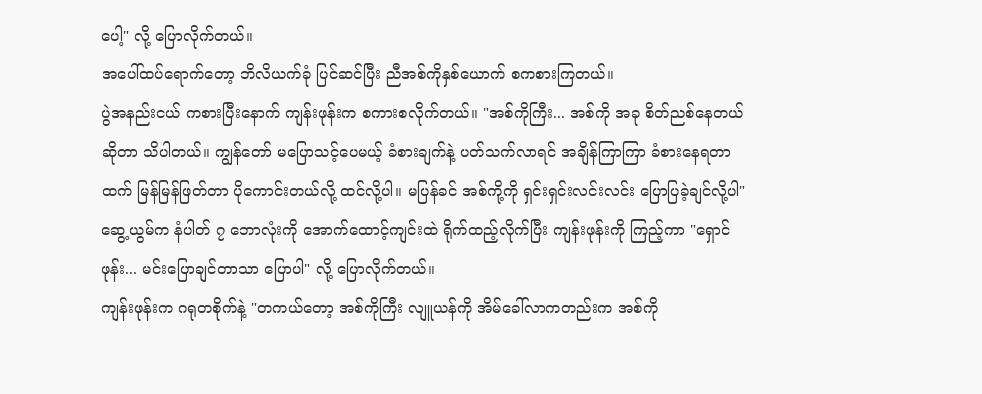ပေါ့" လို့ ပြောလိုက်တယ်။
အပေါ်ထပ်ရောက်တော့ ဘိလိယက်ခုံ ပြင်ဆင်ပြီး ညီအစ်ကိုနှစ်ယောက် စကစားကြတယ်။
ပွဲအနည်းငယ် ကစားပြီးနောက် ကျန်းဖုန်းက စကားစလိုက်တယ်။ "အစ်ကိုကြီး... အစ်ကို အခု စိတ်ညစ်နေတယ်ဆိုတာ သိပါတယ်။ ကျွန်တော် မပြောသင့်ပေမယ့် ခံစားချက်နဲ့ ပတ်သက်လာရင် အချိန်ကြာကြာ ခံစားနေရတာထက် မြန်မြန်ဖြတ်တာ ပိုကောင်းတယ်လို့ ထင်လို့ပါ။ မပြန်ခင် အစ်ကို့ကို ရှင်းရှင်းလင်းလင်း ပြောပြခဲ့ချင်လို့ပါ"
ဆွေ့ယွမ်က နံပါတ် ၇ ဘောလုံးကို အောက်ထောင့်ကျင်းထဲ ရိုက်ထည့်လိုက်ပြီး ကျန်းဖုန်းကို ကြည့်ကာ "ရှောင်ဖုန်း... မင်းပြောချင်တာသာ ပြောပါ" လို့ ပြောလိုက်တယ်။
ကျန်းဖုန်းက ဂရုတစိုက်နဲ့ "တကယ်တော့ အစ်ကိုကြီး လျူယန်ကို အိမ်ခေါ်လာကတည်းက အစ်ကို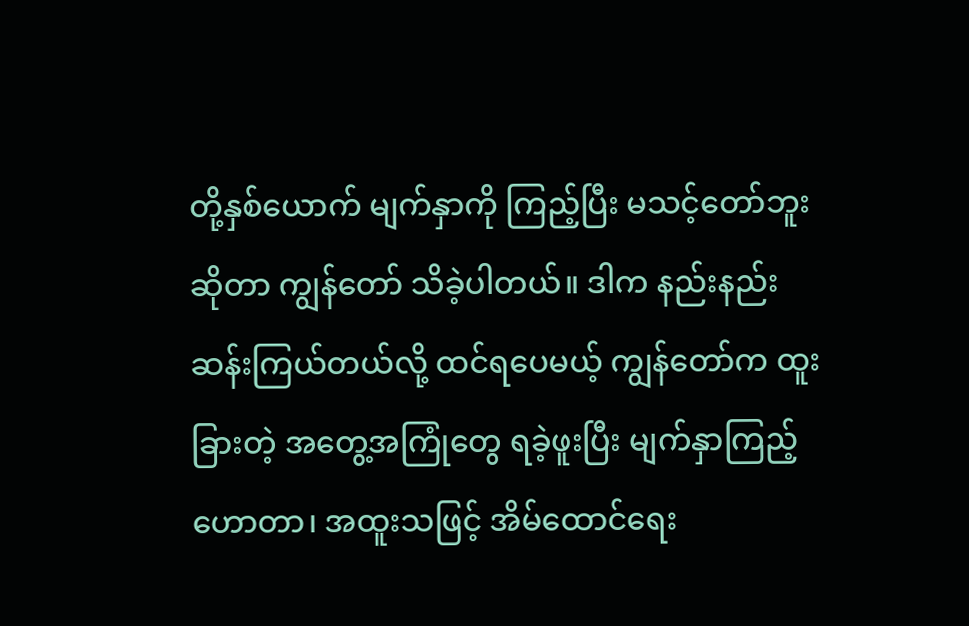တို့နှစ်ယောက် မျက်နှာကို ကြည့်ပြီး မသင့်တော်ဘူးဆိုတာ ကျွန်တော် သိခဲ့ပါတယ်။ ဒါက နည်းနည်း ဆန်းကြယ်တယ်လို့ ထင်ရပေမယ့် ကျွန်တော်က ထူးခြားတဲ့ အတွေ့အကြုံတွေ ရခဲ့ဖူးပြီး မျက်နှာကြည့် ဟောတာ၊ အထူးသဖြင့် အိမ်ထောင်ရေး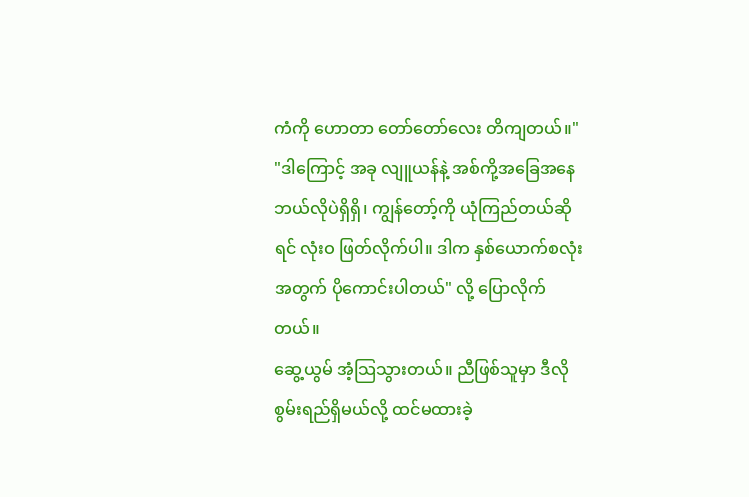ကံကို ဟောတာ တော်တော်လေး တိကျတယ်။"
"ဒါကြောင့် အခု လျူယန်နဲ့ အစ်ကို့အခြေအနေ ဘယ်လိုပဲရှိရှိ၊ ကျွန်တော့်ကို ယုံကြည်တယ်ဆိုရင် လုံးဝ ဖြတ်လိုက်ပါ။ ဒါက နှစ်ယောက်စလုံးအတွက် ပိုကောင်းပါတယ်" လို့ ပြောလိုက်တယ်။
ဆွေ့ယွမ် အံ့သြသွားတယ်။ ညီဖြစ်သူမှာ ဒီလိုစွမ်းရည်ရှိမယ်လို့ ထင်မထားခဲ့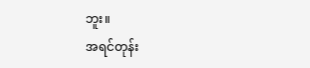ဘူး။
အရင်တုန်း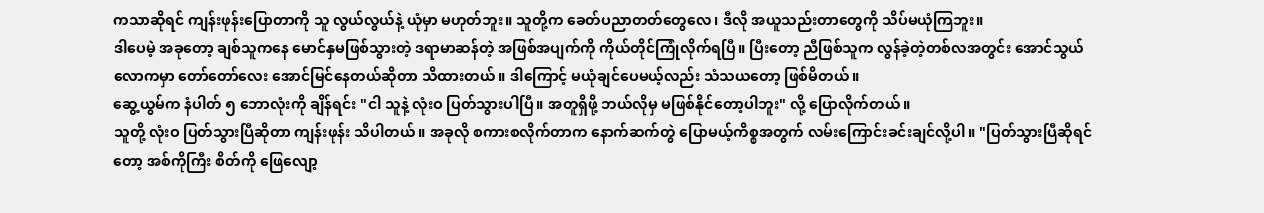ကသာဆိုရင် ကျန်းဖုန်းပြောတာကို သူ လွယ်လွယ်နဲ့ ယုံမှာ မဟုတ်ဘူး။ သူတို့က ခေတ်ပညာတတ်တွေလေ၊ ဒီလို အယူသည်းတာတွေကို သိပ်မယုံကြဘူး။
ဒါပေမဲ့ အခုတော့ ချစ်သူကနေ မောင်နှမဖြစ်သွားတဲ့ ဒရာမာဆန်တဲ့ အဖြစ်အပျက်ကို ကိုယ်တိုင်ကြုံလိုက်ရပြီ။ ပြီးတော့ ညီဖြစ်သူက လွန်ခဲ့တဲ့တစ်လအတွင်း အောင်သွယ်လောကမှာ တော်တော်လေး အောင်မြင်နေတယ်ဆိုတာ သိထားတယ်။ ဒါကြောင့် မယုံချင်ပေမယ့်လည်း သံသယတော့ ဖြစ်မိတယ်။
ဆွေ့ယွမ်က နံပါတ် ၅ ဘောလုံးကို ချိန်ရင်း "ငါ သူနဲ့ လုံးဝ ပြတ်သွားပါပြီ။ အတူရှိဖို့ ဘယ်လိုမှ မဖြစ်နိုင်တော့ပါဘူး" လို့ ပြောလိုက်တယ်။
သူတို့ လုံးဝ ပြတ်သွားပြီဆိုတာ ကျန်းဖုန်း သိပါတယ်။ အခုလို စကားစလိုက်တာက နောက်ဆက်တွဲ ပြောမယ့်ကိစ္စအတွက် လမ်းကြောင်းခင်းချင်လို့ပါ။ "ပြတ်သွားပြီဆိုရင်တော့ အစ်ကိုကြီး စိတ်ကို ဖြေလျော့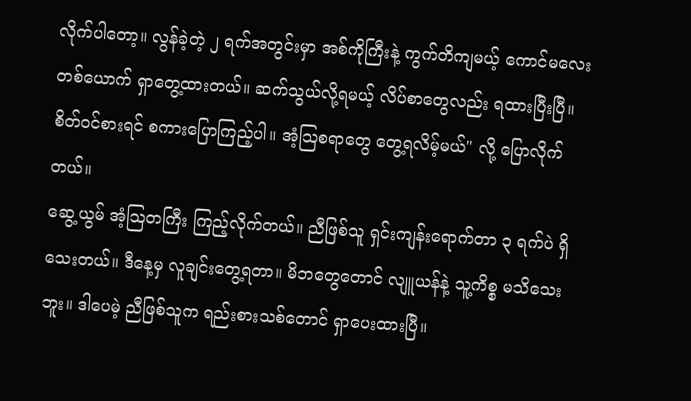လိုက်ပါတော့။ လွန်ခဲ့တဲ့ ၂ ရက်အတွင်းမှာ အစ်ကိုကြီးနဲ့ ကွက်တိကျမယ့် ကောင်မလေးတစ်ယောက် ရှာတွေ့ထားတယ်။ ဆက်သွယ်လို့ရမယ့် လိပ်စာတွေလည်း ရထားပြီးပြီ။ စိတ်ဝင်စားရင် စကားပြောကြည့်ပါ။ အံ့သြစရာတွေ တွေ့ရလိမ့်မယ်" လို့ ပြောလိုက်တယ်။
ဆွေ့ယွမ် အံ့သြတကြီး ကြည့်လိုက်တယ်။ ညီဖြစ်သူ ရှင်းကျန်းရောက်တာ ၃ ရက်ပဲ ရှိသေးတယ်။ ဒီနေ့မှ လူချင်းတွေ့ရတာ။ မိဘတွေတောင် လျူယန်နဲ့ သူ့ကိစ္စ မသိသေးဘူး။ ဒါပေမဲ့ ညီဖြစ်သူက ရည်းစားသစ်တောင် ရှာပေးထားပြီ။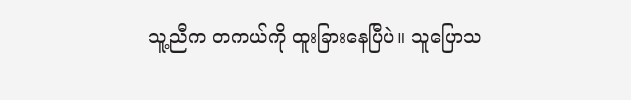သူ့ညီက တကယ်ကို ထူးခြားနေပြီပဲ။ သူပြောသ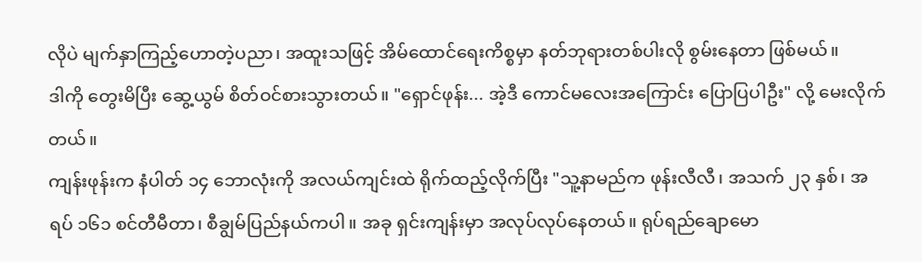လိုပဲ မျက်နှာကြည့်ဟောတဲ့ပညာ၊ အထူးသဖြင့် အိမ်ထောင်ရေးကိစ္စမှာ နတ်ဘုရားတစ်ပါးလို စွမ်းနေတာ ဖြစ်မယ်။
ဒါကို တွေးမိပြီး ဆွေ့ယွမ် စိတ်ဝင်စားသွားတယ်။ "ရှောင်ဖုန်း... အဲ့ဒီ ကောင်မလေးအကြောင်း ပြောပြပါဦး" လို့ မေးလိုက်တယ်။
ကျန်းဖုန်းက နံပါတ် ၁၄ ဘောလုံးကို အလယ်ကျင်းထဲ ရိုက်ထည့်လိုက်ပြီး "သူ့နာမည်က ဖုန်းလီလီ၊ အသက် ၂၃ နှစ်၊ အရပ် ၁၆၁ စင်တီမီတာ၊ စီချွမ်ပြည်နယ်ကပါ။ အခု ရှင်းကျန်းမှာ အလုပ်လုပ်နေတယ်။ ရုပ်ရည်ချောမော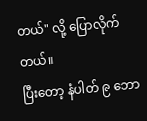တယ်" လို့ ပြောလိုက်တယ်။
ပြီးတော့ နံပါတ် ၉ ဘော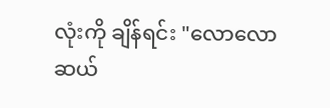လုံးကို ချိန်ရင်း "လောလောဆယ်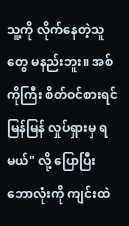သူ့ကို လိုက်နေတဲ့သူတွေ မနည်းဘူး။ အစ်ကိုကြီး စိတ်ဝင်စားရင် မြန်မြန် လှုပ်ရှားမှ ရမယ်" လို့ ပြောပြီး ဘောလုံးကို ကျင်းထဲ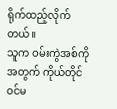ရိုက်ထည့်လိုက်တယ်။
သူက ဝမ်းကွဲအစ်ကိုအတွက် ကိုယ်တိုင် ဝင်မ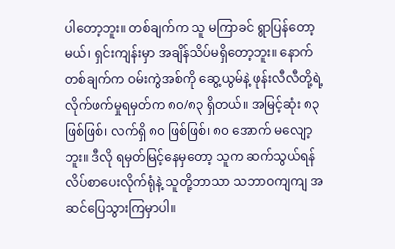ပါတော့ဘူး။ တစ်ချက်က သူ မကြာခင် ရွာပြန်တော့မယ်၊ ရှင်းကျန်းမှာ အချိန်သိပ်မရှိတော့ဘူး။ နောက်တစ်ချက်က ဝမ်းကွဲအစ်ကို ဆွေ့ယွမ်နဲ့ ဖုန်းလီလီတို့ရဲ့ လိုက်ဖက်မှုရမှတ်က ၈၀/၈၃ ရှိတယ်။ အမြင့်ဆုံး ၈၃ ဖြစ်ဖြစ်၊ လက်ရှိ ၈၀ ဖြစ်ဖြစ်၊ ၈၀ အောက် မလျော့ဘူး။ ဒီလို ရမှတ်မြင့်နေမှတော့ သူက ဆက်သွယ်ရန် လိပ်စာပေးလိုက်ရုံနဲ့ သူတို့ဘာသာ သဘာဝကျကျ အဆင်ပြေသွားကြမှာပါ။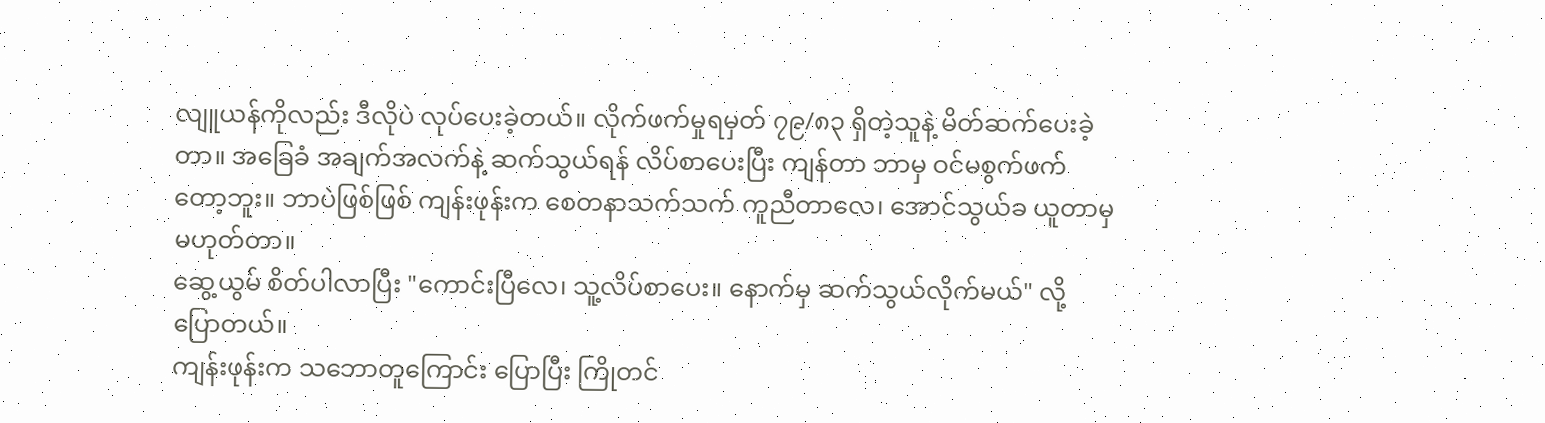လျူယန်ကိုလည်း ဒီလိုပဲ လုပ်ပေးခဲ့တယ်။ လိုက်ဖက်မှုရမှတ် ၇၉/၈၃ ရှိတဲ့သူနဲ့ မိတ်ဆက်ပေးခဲ့တာ။ အခြေခံ အချက်အလက်နဲ့ ဆက်သွယ်ရန် လိပ်စာပေးပြီး ကျန်တာ ဘာမှ ဝင်မစွက်ဖက်တော့ဘူး။ ဘာပဲဖြစ်ဖြစ် ကျန်းဖုန်းက စေတနာသက်သက် ကူညီတာလေ၊ အောင်သွယ်ခ ယူတာမှ မဟုတ်တာ။
ဆွေ့ယွမ် စိတ်ပါလာပြီး "ကောင်းပြီလေ၊ သူ့လိပ်စာပေး။ နောက်မှ ဆက်သွယ်လိုက်မယ်" လို့ ပြောတယ်။
ကျန်းဖုန်းက သဘောတူကြောင်း ပြောပြီး ကြိုတင်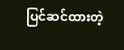ပြင်ဆင်ထားတဲ့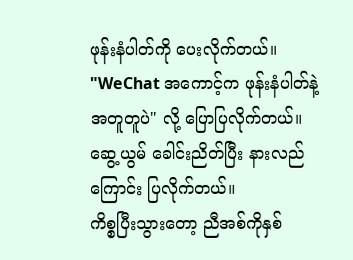ဖုန်းနံပါတ်ကို ပေးလိုက်တယ်။ "WeChat အကောင့်က ဖုန်းနံပါတ်နဲ့ အတူတူပဲ" လို့ ပြောပြလိုက်တယ်။
ဆွေ့ယွမ် ခေါင်းညိတ်ပြီး နားလည်ကြောင်း ပြလိုက်တယ်။
ကိစ္စပြီးသွားတော့ ညီအစ်ကိုနှစ်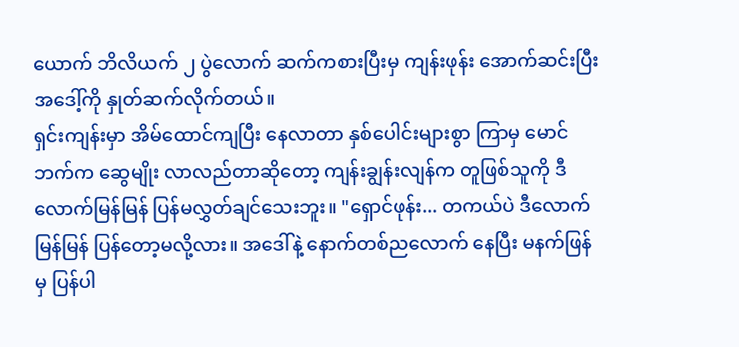ယောက် ဘိလိယက် ၂ ပွဲလောက် ဆက်ကစားပြီးမှ ကျန်းဖုန်း အောက်ဆင်းပြီး အဒေါ့်ကို နှုတ်ဆက်လိုက်တယ်။
ရှင်းကျန်းမှာ အိမ်ထောင်ကျပြီး နေလာတာ နှစ်ပေါင်းများစွာ ကြာမှ မောင်ဘက်က ဆွေမျိုး လာလည်တာဆိုတော့ ကျန်းချွန်းလျန်က တူဖြစ်သူကို ဒီလောက်မြန်မြန် ပြန်မလွှတ်ချင်သေးဘူး။ "ရှောင်ဖုန်း... တကယ်ပဲ ဒီလောက်မြန်မြန် ပြန်တော့မလို့လား။ အဒေါ်နဲ့ နောက်တစ်ညလောက် နေပြီး မနက်ဖြန်မှ ပြန်ပါ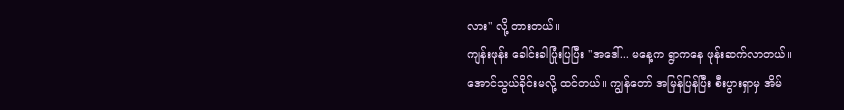လား" လို့ တားတယ်။
ကျန်းဖုန်း ခေါင်းခါပြုံးပြပြီး "အဒေါ်... မနေ့က ရွာကနေ ဖုန်းဆက်လာတယ်။ အောင်သွယ်ခိုင်းမလို့ ထင်တယ်။ ကျွန်တော် အမြန်ပြန်ပြီး စီးပွားရှာမှ အိမ်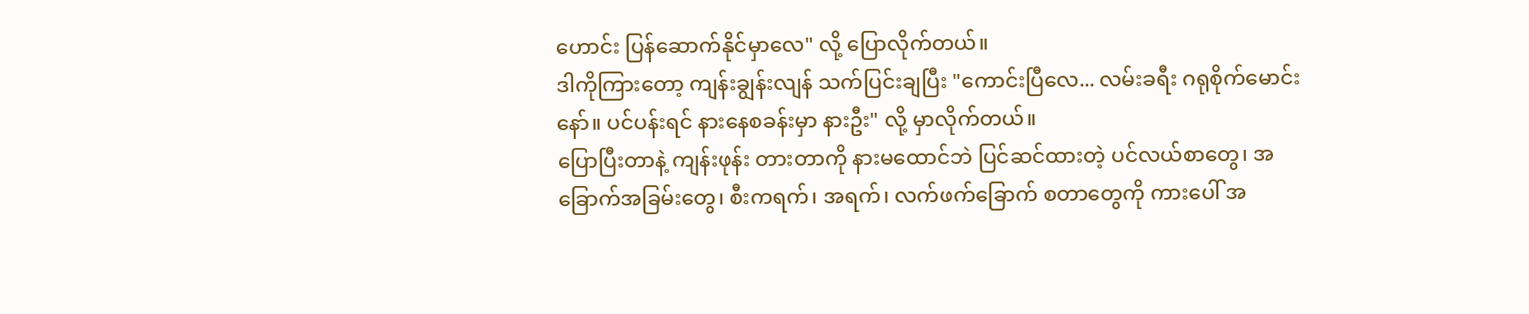ဟောင်း ပြန်ဆောက်နိုင်မှာလေ" လို့ ပြောလိုက်တယ်။
ဒါကိုကြားတော့ ကျန်းချွန်းလျန် သက်ပြင်းချပြီး "ကောင်းပြီလေ... လမ်းခရီး ဂရုစိုက်မောင်းနော်။ ပင်ပန်းရင် နားနေစခန်းမှာ နားဦး" လို့ မှာလိုက်တယ်။
ပြောပြီးတာနဲ့ ကျန်းဖုန်း တားတာကို နားမထောင်ဘဲ ပြင်ဆင်ထားတဲ့ ပင်လယ်စာတွေ၊ အခြောက်အခြမ်းတွေ၊ စီးကရက်၊ အရက်၊ လက်ဖက်ခြောက် စတာတွေကို ကားပေါ် အ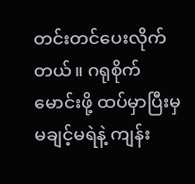တင်းတင်ပေးလိုက်တယ်။ ဂရုစိုက်မောင်းဖို့ ထပ်မှာပြီးမှ မချင့်မရဲနဲ့ ကျန်း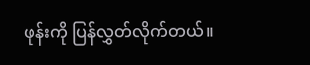ဖုန်းကို ပြန်လွှတ်လိုက်တယ်။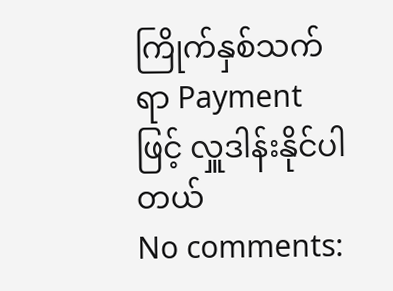ကြိုက်နှစ်သက်ရာ Payment ဖြင့် လှူဒါန်းနိုင်ပါတယ်
No comments: